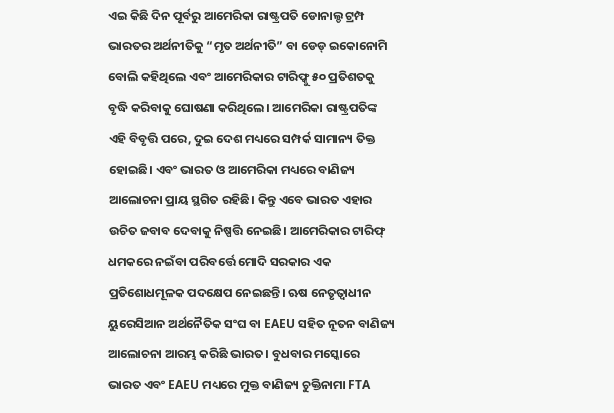ଏଇ କିଛି ଦିନ ପୂର୍ବରୁ ଆମେରିକା ରାଷ୍ଟ୍ରପତି ଡୋନାଲ୍ଡ ଟ୍ରମ୍ପ ଭାରତର ଅର୍ଥନୀତିକୁ “ମୃତ ଅର୍ଥନୀତି” ବା ଡେଡ୍ ଇକୋନୋମି ବୋଲି କହିଥିଲେ ଏବଂ ଆମେରିକାର ଟାରିଫ୍କୁ ୫୦ ପ୍ରତିଶତକୁ ବୃଦ୍ଧି କରିବାକୁ ଘୋଷଣା କରିଥିଲେ। ଆମେରିକା ରାଷ୍ଟ୍ରପତିଙ୍କ ଏହି ବିବୃତ୍ତି ପରେ, ଦୁଇ ଦେଶ ମଧ୍ୟରେ ସମ୍ପର୍କ ସାମାନ୍ୟ ତିକ୍ତ ହୋଇଛି। ଏବଂ ଭାରତ ଓ ଆମେରିକା ମଧ୍ୟରେ ବାଣିଜ୍ୟ ଆଲୋଚନା ପ୍ରାୟ ସ୍ଥଗିତ ରହିଛି। କିନ୍ତୁ ଏବେ ଭାରତ ଏହାର ଉଚିତ ଜବାବ ଦେବାକୁ ନିଷ୍ପତ୍ତି ନେଇଛି। ଆମେରିକାର ଟାରିଫ୍ ଧମକରେ ନଇଁବା ପରିବର୍ତ୍ତେ ମୋଦି ସରକାର ଏକ ପ୍ରତିଶୋଧମୂଳକ ପଦକ୍ଷେପ ନେଇଛନ୍ତି। ଋଷ ନେତୃତ୍ୱାଧୀନ ୟୁରେସିଆନ ଅର୍ଥନୈତିକ ସଂଘ ବା EAEU ସହିତ ନୂତନ ବାଣିଜ୍ୟ ଆଲୋଚନା ଆରମ୍ଭ କରିଛି ଭାରତ। ବୁଧବାର ମସ୍କୋରେ ଭାରତ ଏବଂ EAEU ମଧ୍ୟରେ ମୁକ୍ତ ବାଣିଜ୍ୟ ଚୁକ୍ତିନାମା FTA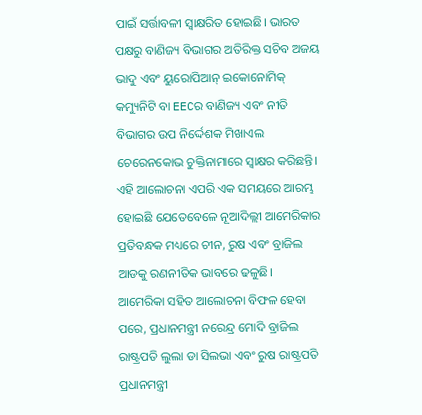ପାଇଁ ସର୍ତ୍ତାବଳୀ ସ୍ବାକ୍ଷରିତ ହୋଇଛି। ଭାରତ ପକ୍ଷରୁ ବାଣିଜ୍ୟ ବିଭାଗର ଅତିରିକ୍ତ ସଚିବ ଅଜୟ ଭାଦୁ ଏବଂ ୟୁରୋପିଆନ୍ ଇକୋନୋମିକ୍ କମ୍ୟୁନିଟି ବା EECର ବାଣିଜ୍ୟ ଏବଂ ନୀତି ବିଭାଗର ଉପ ନିର୍ଦ୍ଦେଶକ ମିଖାଏଲ ଚେରେନକୋଭ ଚୁକ୍ତିନାମାରେ ସ୍ବାକ୍ଷର କରିଛନ୍ତି। ଏହି ଆଲୋଚନା ଏପରି ଏକ ସମୟରେ ଆରମ୍ଭ ହୋଇଛି ଯେତେବେଳେ ନୂଆଦିଲ୍ଲୀ ଆମେରିକାର ପ୍ରତିବନ୍ଧକ ମଧ୍ୟରେ ଚୀନ, ରୁଷ ଏବଂ ବ୍ରାଜିଲ ଆଡକୁ ରଣନୀତିକ ଭାବରେ ଢଳୁଛି।
ଆମେରିକା ସହିତ ଆଲୋଚନା ବିଫଳ ହେବା ପରେ, ପ୍ରଧାନମନ୍ତ୍ରୀ ନରେନ୍ଦ୍ର ମୋଦି ବ୍ରାଜିଲ ରାଷ୍ଟ୍ରପତି ଲୁଲା ଡା ସିଲଭା ଏବଂ ରୁଷ ରାଷ୍ଟ୍ରପତି ପ୍ରଧାନମନ୍ତ୍ରୀ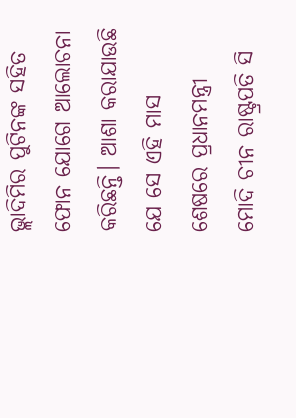ଭ୍ଲାଦିମିର ପୁଟିନଙ୍କ ସହିତ ଫୋନ ଯୋଗେ ଆଲୋଚନା କରିଛନ୍ତି। ଆଶା କରାଯାଉଛି ଯେ ସେ ଏହି ମାସ ଶେଷରେ ପ୍ରଧାନମନ୍ତ୍ରୀ ମୋଦି ଚୀନ ରାଷ୍ଟ୍ରପତି ସି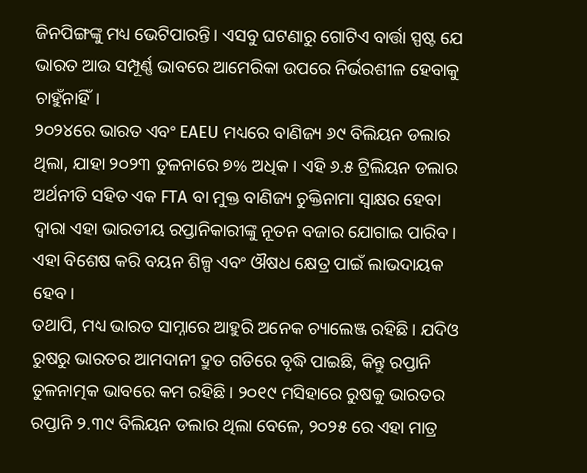ଜିନପିଙ୍ଗଙ୍କୁ ମଧ୍ୟ ଭେଟିପାରନ୍ତି। ଏସବୁ ଘଟଣାରୁ ଗୋଟିଏ ବାର୍ତ୍ତା ସ୍ପଷ୍ଟ ଯେ ଭାରତ ଆଉ ସମ୍ପୂର୍ଣ୍ଣ ଭାବରେ ଆମେରିକା ଉପରେ ନିର୍ଭରଶୀଳ ହେବାକୁ ଚାହୁଁନାହିଁ।
୨୦୨୪ରେ ଭାରତ ଏବଂ EAEU ମଧ୍ୟରେ ବାଣିଜ୍ୟ ୬୯ ବିଲିୟନ ଡଲାର ଥିଲା, ଯାହା ୨୦୨୩ ତୁଳନାରେ ୭% ଅଧିକ। ଏହି ୬.୫ ଟ୍ରିଲିୟନ ଡଲାର ଅର୍ଥନୀତି ସହିତ ଏକ FTA ବା ମୁକ୍ତ ବାଣିଜ୍ୟ ଚୁକ୍ତିନାମା ସ୍ବାକ୍ଷର ହେବା ଦ୍ବାରା ଏହା ଭାରତୀୟ ରପ୍ତାନିକାରୀଙ୍କୁ ନୂତନ ବଜାର ଯୋଗାଇ ପାରିବ। ଏହା ବିଶେଷ କରି ବୟନ ଶିଳ୍ପ ଏବଂ ଔଷଧ କ୍ଷେତ୍ର ପାଇଁ ଲାଭଦାୟକ ହେବ।
ତଥାପି, ମଧ୍ୟ ଭାରତ ସାମ୍ନାରେ ଆହୁରି ଅନେକ ଚ୍ୟାଲେଞ୍ଜ ରହିଛି। ଯଦିଓ ରୁଷରୁ ଭାରତର ଆମଦାନୀ ଦ୍ରୁତ ଗତିରେ ବୃଦ୍ଧି ପାଇଛି, କିନ୍ତୁ ରପ୍ତାନି ତୁଳନାତ୍ମକ ଭାବରେ କମ ରହିଛି। ୨୦୧୯ ମସିହାରେ ରୁଷକୁ ଭାରତର ରପ୍ତାନି ୨.୩୯ ବିଲିୟନ ଡଲାର ଥିଲା ବେଳେ, ୨୦୨୫ ରେ ଏହା ମାତ୍ର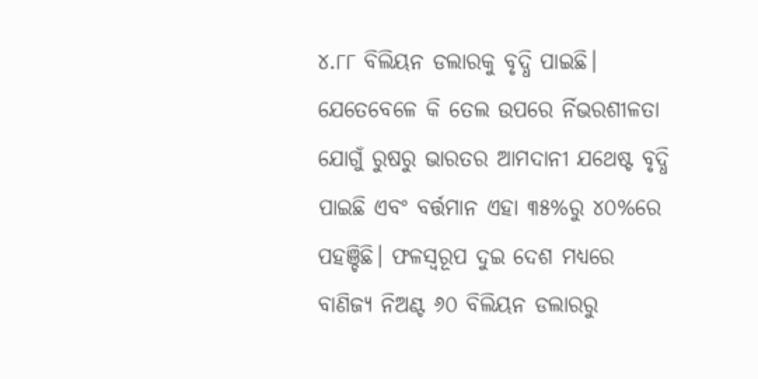୪.୮୮ ବିଲିୟନ ଡଲାରକୁ ବୃଦ୍ଧି ପାଇଛି। ଯେତେବେଳେ କି ତେଲ ଉପରେ ର୍ନିଭରଶୀଳତା ଯୋଗୁଁ ରୁଷରୁ ଭାରତର ଆମଦାନୀ ଯଥେଷ୍ଟ ବୃଦ୍ଧି ପାଇଛି ଏବଂ ବର୍ତ୍ତମାନ ଏହା ୩୫%ରୁ ୪୦%ରେ ପହଞ୍ଚିଛି। ଫଳସ୍ବରୂପ ଦୁଇ ଦେଶ ମଧ୍ୟରେ ବାଣିଜ୍ୟ ନିଅଣ୍ଟ ୬୦ ବିଲିୟନ ଡଲାରରୁ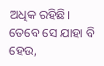ଅଧିକ ରହିଛି।
ତେବେ ସେ ଯାହା ବି ହେଉ,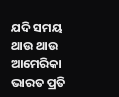ଯଦି ସମୟ ଥାଉ ଥାଉ ଆମେରିକା ଭାରତ ପ୍ରତି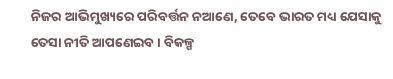ନିଜର ଆଭିମୁଖ୍ୟରେ ପରିବର୍ତ୍ତନ ନଆଣେ, ତେବେ ଭାରତ ମଧ୍ୟ ଯେସାକୁ ତେସା ନୀତି ଆପଣେଇବ। ବିକଳ୍ପ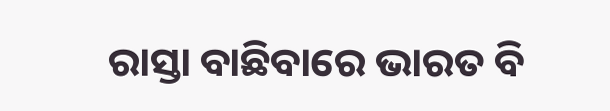ରାସ୍ତା ବାଛିବାରେ ଭାରତ ବି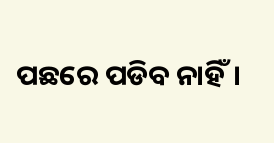ପଛରେ ପଡିବ ନାହିଁ।